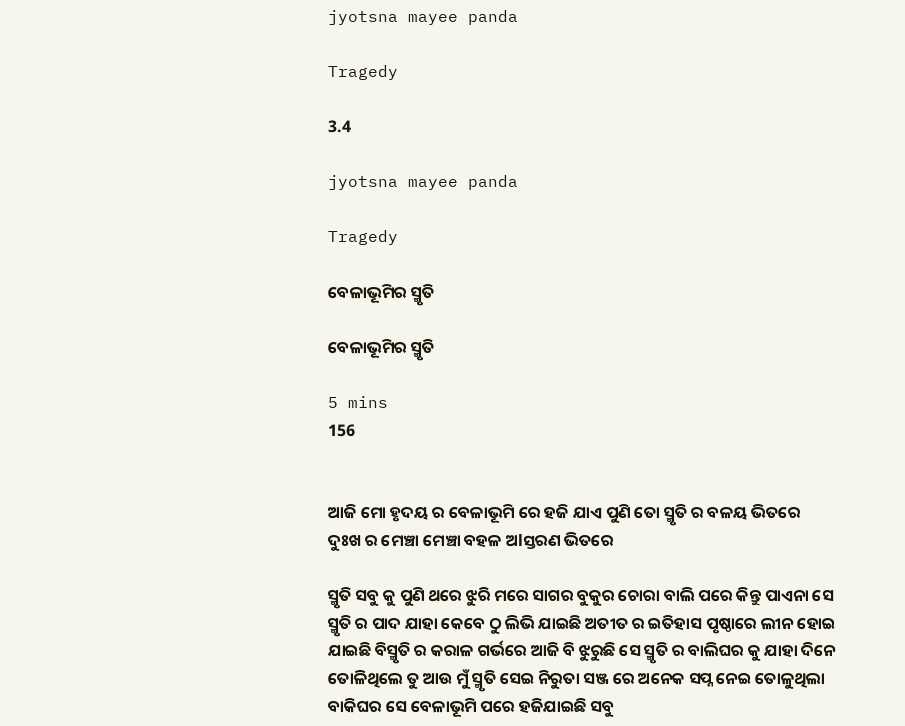jyotsna mayee panda

Tragedy

3.4

jyotsna mayee panda

Tragedy

ବେଳାଭୂମିର ସ୍ମୃତି

ବେଳାଭୂମିର ସ୍ମୃତି

5 mins
156


ଆଜି ମୋ ହୃଦୟ ର ବେଳାଭୂମି ରେ ହଜି ଯାଏ ପୁଣି ତୋ ସ୍ମୃତି ର ବଳୟ ଭିତରେ ଦୁଃଖ ର ମେଞ୍ଚା ମେଞ୍ଚା ବହଳ ଅlସ୍ତରଣ ଭିତରେ

ସ୍ମୃତି ସବୁ କୁ ପୁଣି ଥରେ ଝୁରି ମରେ ସାଗର ବୁକୁର ଚୋରା ବାଲି ପରେ କିନ୍ତୁ ପାଏନା ସେ ସ୍ମୃତି ର ପାଦ ଯାହା କେବେ ଠୁ ଲିଭି ଯାଇଛି ଅତୀତ ର ଇତିହାସ ପୃଷ୍ଠାରେ ଲୀନ ହୋଇ ଯାଇଛି ବିସ୍ମୃତି ର କରାଳ ଗର୍ଭରେ ଆଜି ବି ଝୁରୁଛି ସେ ସ୍ମୃତି ର ବାଲିଘର କୁ ଯାହା ଦିନେ ତୋଳିଥିଲେ ତୁ ଆଉ ମୁଁ ସ୍ମୃତି ସେଇ ନିରୁତା ସଞ୍ଜ ରେ ଅନେକ ସପ୍ନ ନେଇ ତୋଳୁଥିଲା ବାକିଘର ସେ ବେଳାଭୂମି ପରେ ହଜିଯାଇଛି ସବୁ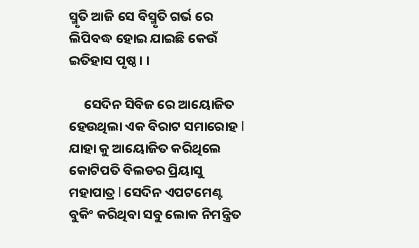ସ୍ମୃତି ଆଜି ସେ ବିସ୍ମୃତି ଗର୍ଭ ରେ ଲିପିବଦ୍ଧ ହୋଇ ଯାଇଛି କେଉଁ ଇତିହାସ ପୃଷ୍ଠ। ।

     ସେଦିନ ସିବିଜ ରେ ଆୟୋଜିତ ହେଉଥିଲା ଏକ ବିରାଟ ସମାରୋହ l ଯାହା କୁ ଆୟୋଜିତ କରିଥିଲେ କୋଟିପତି ବିଲଡର ପ୍ରିୟାସୁ ମହାପାତ୍ର l ସେଦିନ ଏପଟମେଣ୍ଟ ବୁକିଂ କରିଥିବା ସବୁ ଲୋକ ନିମନ୍ତ୍ରିତ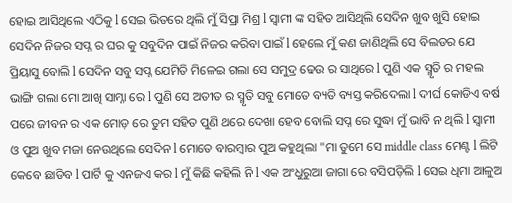ହୋଇ ଆସିଥିଲେ ଏଠିକୁ l ସେଇ ଭିତରେ ଥିଲି ମୁଁ ସିପ୍ରା ମିଶ୍ର l ସ୍ଵାମୀ ଙ୍କ ସହିତ ଆସିଥିଲି ସେଦିନ ଖୁବ ଖୁସି ହୋଇ ସେଦିନ ନିଜର ସପ୍ନ ର ଘର କୁ ସବୁଦିନ ପାଇଁ ନିଜର କରିବା ପାଇଁ l ହେଲେ ମୁଁ କଣ ଜାଣିଥିଲି ସେ ବିଲଡର ଯେ ପ୍ରିୟାସୁ ବୋଲି l ସେଦିନ ସବୁ ସପ୍ନ ଯେମିତି ମିଳେଇ ଗଲା ସେ ସମୁଦ୍ର ଢେଉ ର ସାଥିରେ l ପୁଣି ଏକ ସ୍ମୃତି ର ମହଲ ଭାଙ୍ଗି ଗଲା ମୋ ଆଖି ସାମ୍ନା ରେ l ପୁଣି ସେ ଅତୀତ ର ସ୍ମୃତି ସବୁ ମୋତେ ବ୍ୟତି ବ୍ୟସ୍ତ କରିଦେଲା l ଦୀର୍ଘ କୋଡିଏ ବର୍ଷ ପରେ ଜୀବନ ର ଏକ ମୋଡ଼ ରେ ତୁମ ସହିତ ପୁଣି ଥରେ ଦେଖା ହେବ ବୋଲି ସପ୍ନ ରେ ସୁଦ୍ଧା ମୁଁ ଭାବି ନ ଥିଲି l ସ୍ଵାମୀ ଓ ପୁଅ ଖୁବ ମଜା ନେଉଥିଲେ ସେଦିନ l ମୋତେ ବାରମ୍ବାର ପୁଅ କହୁଥିଲା "ମା ତୁମେ ସେ middle class ମେଣ୍ଟ l ଲିଟି କେବେ ଛାଡିବ l ପାର୍ଟି କୁ ଏନଜଏ କର l ମୁଁ କିଛି କହିଲି ନି l ଏକ ଅଂଧୁରୁଆ ଜାଗା ରେ ବସିପଡ଼ିଲି l ସେଇ ଧିମା ଆଳୁଅ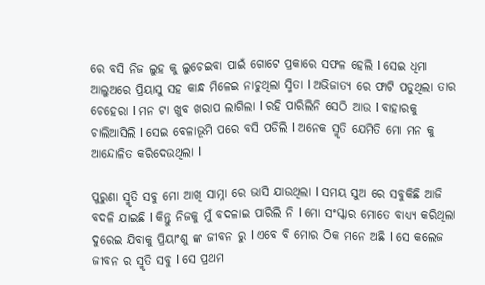ରେ ବସି ନିଜ ଲୁହ କୁ ଲୁଚେଇବା ପାଇଁ ଗୋଟେ ପ୍ରକାରେ ସଫଳ ହେଲି l ସେଇ ଧିମା ଆଲୁଅରେ ପ୍ରିୟାସୁ ସହ କାନ୍ଧ ମିଳେଇ ନାଚୁଥିଲା ସ୍ମିତା l ଅଭିଜାତ୍ୟ ରେ ଫାଟି ପଡୁଥିଲା ତାର ଚେହେରା l ମନ ଟା ଖୁବ ଖରାପ ଲାଗିଲା l ରହି ପାରିଲିନି ସେଠି ଆଉ l ବାହାରକୁ ଚାଲିଆସିଲି l ସେଇ ବେଳାଭୂମି ପରେ ବସି ପଡିଲି l ଅନେକ ସ୍ମୃତି ଯେମିତି ମୋ ମନ କୁ ଆନ୍ଦୋଳିତ କରିଦେଉଥିଲା l

ପୁରୁଣା ସ୍ମୃତି ସବୁ ମୋ ଆଖି ସାମ୍ନା ରେ ଭାସି ଯାଉଥିଲା l ସମୟ ସୁଅ ରେ ସବୁକିଛି ଆଜି ବଦଳି ଯାଇଛି l କିନ୍ତୁ ନିଜକୁ ମୁଁ ବଦଳାଇ ପାରିଲି ନି l ମୋ ସଂସ୍କାର ମୋତେ ବାଧ୍ୟ୍ୟ କରିଥିଲା ଦୁରେଇ ଯିବାକୁ ପ୍ରିୟାଂଶୁ ଙ୍କ ଜୀବନ ରୁ l ଏବେ ବି ମୋର ଠିକ ମନେ ଅଛି l ସେ କଲେଜ ଜୀବନ ର ସ୍ମୃତି ସବୁ l ସେ ପ୍ରଥମ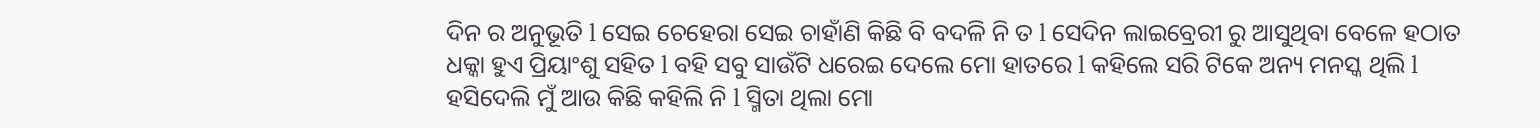ଦିନ ର ଅନୁଭୂତି l ସେଇ ଚେହେରା ସେଇ ଚାହାଁଣି କିଛି ବି ବଦଳି ନି ତ l ସେଦିନ ଲାଇବ୍ରେରୀ ରୁ ଆସୁଥିବା ବେଳେ ହଠାତ ଧକ୍କା ହୁଏ ପ୍ରିୟାଂଶୁ ସହିତ l ବହି ସବୁ ସାଉଁଟି ଧରେଇ ଦେଲେ ମୋ ହାତରେ l କହିଲେ ସରି ଟିକେ ଅନ୍ୟ ମନସ୍କ ଥିଲି l ହସିଦେଲି ମୁଁ ଆଉ କିଛି କହିଲି ନି l ସ୍ମିତା ଥିଲା ମୋ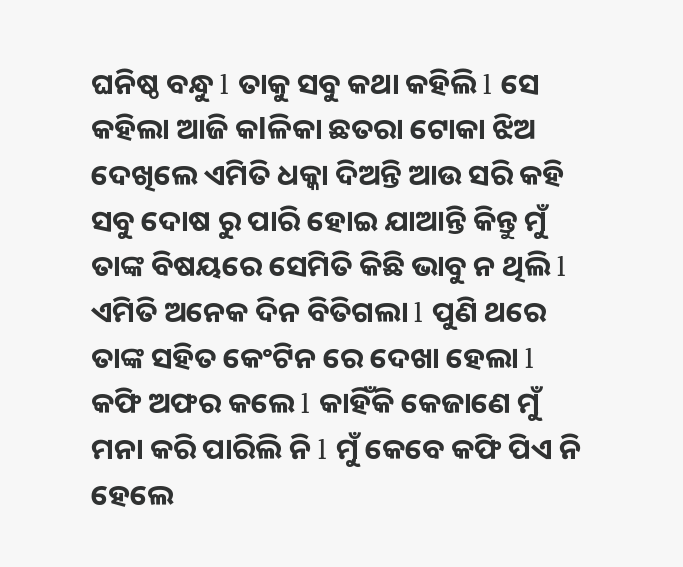ଘନିଷ୍ଠ ବନ୍ଧୁ l ତାକୁ ସବୁ କଥା କହିଲି l ସେ କହିଲା ଆଜି କlଳିକା ଛତରା ଟୋକା ଝିଅ ଦେଖିଲେ ଏମିତି ଧକ୍କା ଦିଅନ୍ତି ଆଉ ସରି କହି ସବୁ ଦୋଷ ରୁ ପାରି ହୋଇ ଯାଆନ୍ତି କିନ୍ତୁ ମୁଁ ତାଙ୍କ ବିଷୟରେ ସେମିତି କିଛି ଭାବୁ ନ ଥିଲି l ଏମିତି ଅନେକ ଦିନ ବିତିଗଲା l ପୁଣି ଥରେ ତାଙ୍କ ସହିତ କେଂଟିନ ରେ ଦେଖା ହେଲା l କଫି ଅଫର କଲେ l କାହିଁକି କେଜାଣେ ମୁଁ ମନା କରି ପାରିଲି ନି l ମୁଁ କେବେ କଫି ପିଏ ନି ହେଲେ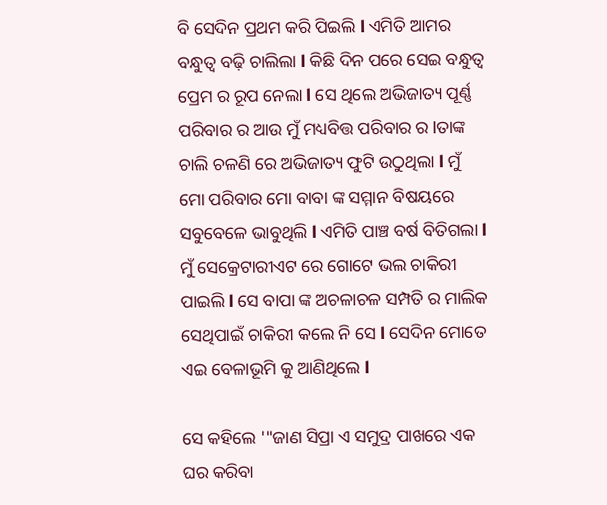ବି ସେଦିନ ପ୍ରଥମ କରି ପିଇଲି l ଏମିତି ଆମର ବନ୍ଧୁତ୍ୱ ବଢ଼ି ଚାଲିଲା l କିଛି ଦିନ ପରେ ସେଇ ବନ୍ଧୁତ୍ୱ ପ୍ରେମ ର ରୂପ ନେଲା l ସେ ଥିଲେ ଅଭିଜାତ୍ୟ ପୂର୍ଣ୍ଣ ପରିବାର ର ଆଉ ମୁଁ ମଧ୍ୟବିତ୍ତ ପରିବାର ର lତାଙ୍କ ଚାଲି ଚଳଣି ରେ ଅଭିଜାତ୍ୟ ଫୁଟି ଉଠୁଥିଲା l ମୁଁ ମୋ ପରିବାର ମୋ ବାବା ଙ୍କ ସମ୍ମାନ ବିଷୟରେ ସବୁବେଳେ ଭାବୁଥିଲି l ଏମିତି ପାଞ୍ଚ ବର୍ଷ ବିତିଗଲା l ମୁଁ ସେକ୍ରେଟାରୀଏଟ ରେ ଗୋଟେ ଭଲ ଚାକିରୀ ପାଇଲି l ସେ ବାପା ଙ୍କ ଅଚଳାଚଳ ସମ୍ପତି ର ମାଲିକ ସେଥିପାଇଁ ଚାକିରୀ କଲେ ନି ସେ l ସେଦିନ ମୋତେ ଏଇ ବେଳାଭୂମି କୁ ଆଣିଥିଲେ l

ସେ କହିଲେ '"ଜାଣ ସିପ୍ରା ଏ ସମୁଦ୍ର ପାଖରେ ଏକ ଘର କରିବା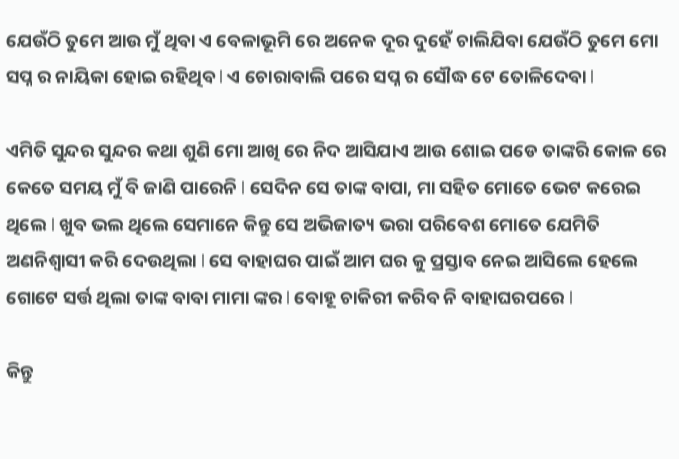ଯେଉଁଠି ତୁମେ ଆଉ ମୁଁ ଥିବା ଏ ବେଳାଭୂମି ରେ ଅନେକ ଦୂର ଦୁହେଁ ଚାଲିଯିବା ଯେଉଁଠି ତୁମେ ମୋ ସପ୍ନ ର ନାୟିକା ହୋଇ ରହିଥିବ l ଏ ଚୋରାବାଲି ପରେ ସପ୍ନ ର ସୌଦ୍ଧ ଟେ ତୋଳିଦେବା l

ଏମିତି ସୁନ୍ଦର ସୁନ୍ଦର କଥା ଶୁଣି ମୋ ଆଖି ରେ ନିଦ ଆସିଯାଏ ଆଉ ଶୋଇ ପଡେ ତାଙ୍କରି କୋଳ ରେ କେତେ ସମୟ ମୁଁ ବି ଜାଣି ପାରେନି l ସେଦିନ ସେ ତାଙ୍କ ବାପା, ମା ସହିତ ମୋତେ ଭେଟ କରେଇ ଥିଲେ l ଖୁବ ଭଲ ଥିଲେ ସେମାନେ କିନ୍ତୁ ସେ ଅଭିଜାତ୍ୟ ଭରା ପରିବେଶ ମୋତେ ଯେମିତି ଅଣନିଶ୍ୱାସୀ କରି ଦେଉଥିଲା l ସେ ବାହାଘର ପାଇଁ ଆମ ଘର କୁ ପ୍ରସ୍ତାବ ନେଇ ଆସିଲେ ହେଲେ ଗୋଟେ ସର୍ତ୍ତ ଥିଲା ତାଙ୍କ ବାବା ମାମା ଙ୍କର l ବୋହୂ ଚାକିରୀ କରିବ ନି ବାହାଘରପରେ l

କିନ୍ତୁ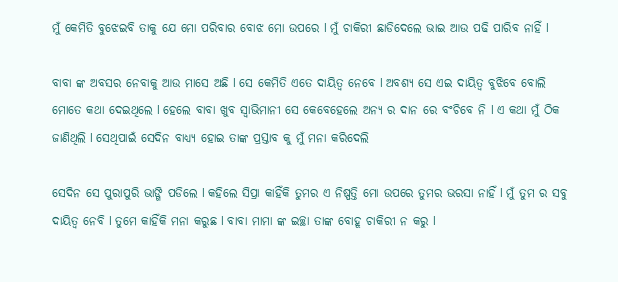ମୁଁ କେମିତି ବୁଝେଇବି ତାକୁ ଯେ ମୋ ପରିବାର ବୋଝ ମୋ ଉପରେ l ମୁଁ ଚାକିରୀ ଛାଡିଦେଲେ ଭାଇ ଆଉ ପଢି ପାରିବ ନାହିଁ l

ବାବା ଙ୍କ ଅବସର ନେବାକୁ ଆଉ ମାସେ ଅଛି l ସେ କେମିତି ଏତେ ଦାୟିତ୍ୱ ନେବେ l ଅବଶ୍ୟ ସେ ଏଇ ଦାୟିତ୍ୱ ବୁଝିବେ ବୋଲି ମୋତେ କଥା ଦେଇଥିଲେ l ହେଲେ ବାବା ଖୁବ ସ୍ୱାଭିମାନୀ ସେ କେବେହେଲେ ଅନ୍ୟ ର ଦାନ ରେ ବଂଚିବେ ନି l ଏ କଥା ମୁଁ ଠିକ ଜାଣିଥିଲି l ସେଥିପାଇଁ ସେଦିନ ବାଧ୍ୟ୍ୟ ହୋଇ ତାଙ୍କ ପ୍ରସ୍ତାବ କୁ ମୁଁ ମନା କରିଦେଲି

ସେଦିନ ସେ ପୁରାପୁରି ଭାଙ୍ଗି ପଡିଲେ l କହିଲେ ସିପ୍ରା କାହିଁକି ତୁମର ଏ ନିଷ୍ପତ୍ତି ମୋ ଉପରେ ତୁମର ଭରସା ନାହିଁ l ମୁଁ ତୁମ ର ସବୁ ଦାୟିତ୍ୱ ନେବି l ତୁମେ କାହିଁକି ମନା କରୁଛ l ବାବା ମାମା ଙ୍କ ଇଚ୍ଛା ତାଙ୍କ ବୋହୂ ଚାକିରୀ ନ କରୁ l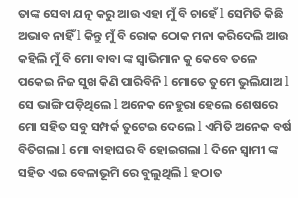ତାଙ୍କ ସେବା ଯତ୍ନ କରୁ ଆଉ ଏହା ମୁଁ ବି ଚାହେଁ l ସେମିତି କିଛି ଅଭାବ ନାହିଁ l କିନ୍ତୁ ମୁଁ ବି ରୋକ ଠୋକ ମନା କରିଦେଲି ଆଉ କହିଲି ମୁଁ ବି ମୋ ବାବା ଙ୍କ ସ୍ୱାଭିମାନ କୁ କେବେ ତଳେ ପକେଇ ନିଜ ସୁଖ କିଣି ପାରିବିନି l ମୋତେ ତୁମେ ଭୁଲିଯାଅ l ସେ ଭାଙ୍ଗି ପଡ଼ିଥିଲେ l ଅନେକ ନେହୁରା ହେଲେ ଶେଷରେ ମୋ ସହିତ ସବୁ ସମ୍ପର୍କ ତୁଟେଇ ଦେଲେ l ଏମିତି ଅନେକ ବର୍ଷ ବିତିଗଲା l ମୋ ବାହାଘର ବି ହୋଇଗଲା l ଦିନେ ସ୍ଵାମୀ ଙ୍କ ସହିତ ଏଇ ବେଳାଭୂମି ରେ ବୁଲୁଥିଲି l ହଠାତ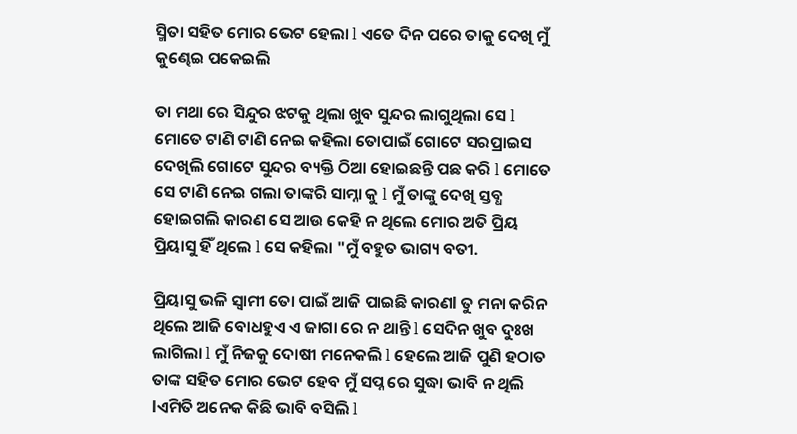ସ୍ମିତା ସହିତ ମୋର ଭେଟ ହେଲା l ଏତେ ଦିନ ପରେ ତାକୁ ଦେଖି ମୁଁ କୁଣ୍ଢେଇ ପକେଇଲି

ତା ମଥା ରେ ସିନ୍ଦୁର ଝଟକୁ ଥିଲା ଖୁବ ସୁନ୍ଦର ଲାଗୁଥିଲା ସେ l ମୋତେ ଟାଣି ଟାଣି ନେଇ କହିଲା ତୋପାଇଁ ଗୋଟେ ସରପ୍ରାଇସ ଦେଖିଲି ଗୋଟେ ସୁନ୍ଦର ବ୍ୟକ୍ତି ଠିଆ ହୋଇଛନ୍ତି ପଛ କରି l ମୋତେ ସେ ଟାଣି ନେଇ ଗଲା ତାଙ୍କରି ସାମ୍ନା କୁ l ମୁଁ ତାଙ୍କୁ ଦେଖି ସ୍ତବ୍ଧ ହୋଇଗଲି କାରଣ ସେ ଆଉ କେହି ନ ଥିଲେ ମୋର ଅତି ପ୍ରିୟ ପ୍ରିୟାସୁ ହିଁ ଥିଲେ l ସେ କହିଲା "ମୁଁ ବହୁତ ଭାଗ୍ୟ ବତୀ.

ପ୍ରିୟାସୁ ଭଳି ସ୍ଵାମୀ ତୋ ପାଇଁ ଆଜି ପାଇଛି କାରଣl ତୁ ମନା କରିନ ଥିଲେ ଆଜି ବୋଧହୁଏ ଏ ଜାଗା ରେ ନ ଥାନ୍ତି l ସେଦିନ ଖୁବ ଦୁଃଖ ଲାଗିଲା l ମୁଁ ନିଜକୁ ଦୋଷୀ ମନେକଲି l ହେଲେ ଆଜି ପୁଣି ହଠାତ ତାଙ୍କ ସହିତ ମୋର ଭେଟ ହେବ ମୁଁ ସପ୍ନ ରେ ସୁଦ୍ଧା ଭାବି ନ ଥିଲି lଏମିତି ଅନେକ କିଛି ଭାବି ବସିଲି l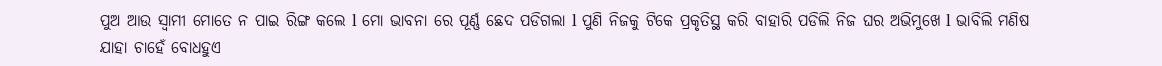ପୁଅ ଆଉ ସ୍ଵାମୀ ମୋତେ ନ ପାଇ ରିଙ୍ଗ କଲେ l ମୋ ଭାବନା ରେ ପୂର୍ଣ୍ଣ ଛେଦ ପଡିଗଲା l ପୁଣି ନିଜକୁ ଟିକେ ପ୍ରକୃତିସ୍ଥ କରି ବାହାରି ପଡିଲି ନିଜ ଘର ଅଭିମୁଖେ l ଭାବିଲି ମଣିଷ ଯାହା ଚାହେଁ ବୋଧହୁଏ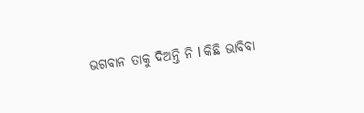ଭଗବାନ ତାକୁ ଦିଅନ୍ତି ନି l କିଛି ଭାବିବା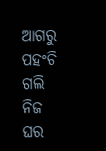ଆଗରୁ ପହଂଚି ଗଲି ନିଜ ଘର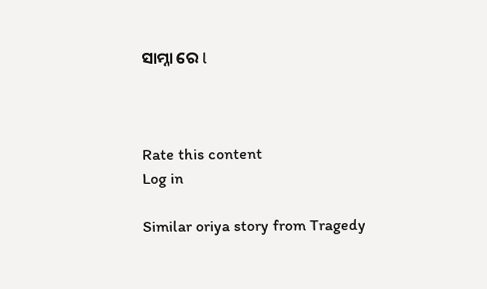ସାମ୍ନା ରେ l



Rate this content
Log in

Similar oriya story from Tragedy